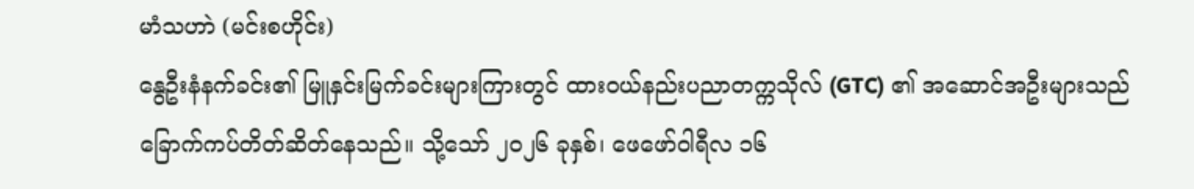မာံသဟာဲ (မင်းစဟိုင်း)
နွေဦးနံနက်ခင်း၏ မြူနှင်းမြက်ခင်းများကြားတွင် ထားဝယ်နည်းပညာတက္ကသိုလ် (GTC) ၏ အဆောင်အဦးများသည် ခြောက်ကပ်တိတ်ဆိတ်နေသည်။ သို့သော် ၂၀၂၆ ခုနှစ်၊ ဖေဖော်ဝါရီလ ၁၆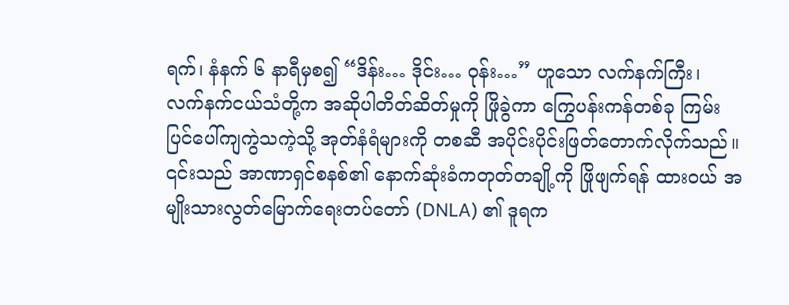ရက်၊ နံနက် ၆ နာရီမှစ၍ “ဒိန်း… ဒိုင်း… ဝုန်း…” ဟူသော လက်နက်ကြီး၊ လက်နက်ငယ်သံတို့က အဆိုပါတိတ်ဆိတ်မှုကို ဖြိုခွဲကာ ကြွေပန်းကန်တစ်ခု ကြမ်းပြင်ပေါ်ကျကွဲသကဲ့သို့ အုတ်နံရံများကို တစဆီ အပိုင်းပိုင်းဖြတ်တောက်လိုက်သည်။
၎င်းသည် အာဏာရှင်စနစ်၏ နောက်ဆုံးခံကတုတ်တချို့ကို ဖြိုဖျက်ရန် ထားဝယ် အမျိုးသားလွတ်မြောက်ရေးတပ်တော် (DNLA) ၏ ဒူရက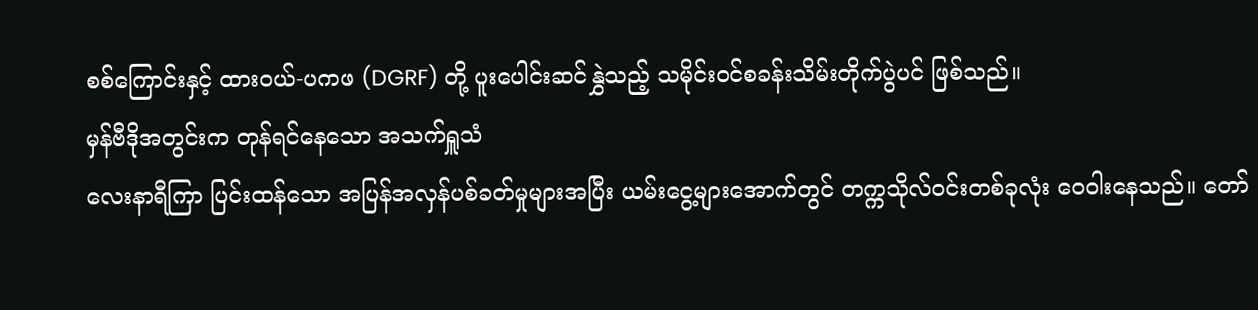စစ်ကြောင်းနှင့် ထားဝယ်-ပကဖ (DGRF) တို့ ပူးပေါင်းဆင်နွှဲသည့် သမိုင်းဝင်စခန်းသိမ်းတိုက်ပွဲပင် ဖြစ်သည်။
မှန်ဗီဒိုအတွင်းက တုန်ရင်နေသော အသက်ရှူသံ
လေးနာရီကြာ ပြင်းထန်သော အပြန်အလှန်ပစ်ခတ်မှုများအပြီး ယမ်းငွေ့များအောက်တွင် တက္ကသိုလ်ဝင်းတစ်ခုလုံး ဝေဝါးနေသည်။ တော်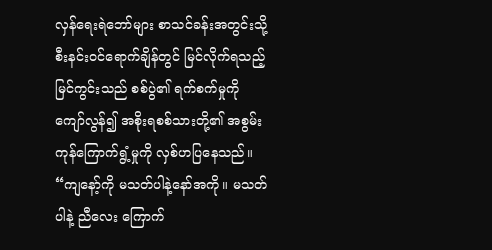လှန်ရေးရဲဘော်များ စာသင်ခန်းအတွင်းသို့ စီးနင်းဝင်ရောက်ချိန်တွင် မြင်လိုက်ရသည့် မြင်ကွင်းသည် စစ်ပွဲ၏ ရက်စက်မှုကို ကျော်လွန်၍ အစိုးရစစ်သားတို့၏ အစွမ်းကုန်ကြောက်ရွံ့မှုကို လှစ်ဟပြနေသည်။
“ကျနော့်ကို မသတ်ပါနဲ့နော်အကို။ မသတ်ပါနဲ့ ညီလေး ကြောက်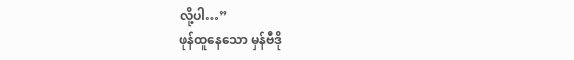လို့ပါ…”
ဖုန်ထူနေသော မှန်ဗီဒို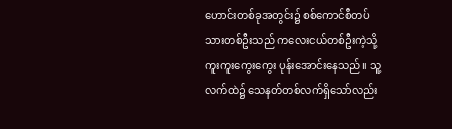ဟောင်းတစ်ခုအတွင်း၌ စစ်ကောင်စီတပ်သားတစ်ဦးသည် ကလေးငယ်တစ်ဦးကဲ့သို့ ကူးကူးကွေးကွေး ပုန်းအောင်းနေသည်။ သူ့လက်ထဲ၌ သေနတ်တစ်လက်ရှိသော်လည်း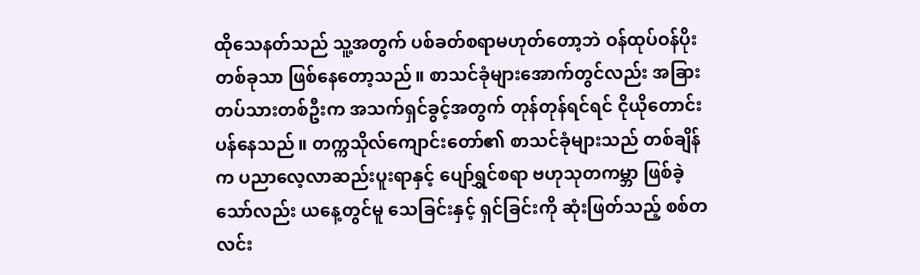ထိုသေနတ်သည် သူ့အတွက် ပစ်ခတ်စရာမဟုတ်တော့ဘဲ ဝန်ထုပ်ဝန်ပိုးတစ်ခုသာ ဖြစ်နေတော့သည်။ စာသင်ခုံများအောက်တွင်လည်း အခြားတပ်သားတစ်ဦးက အသက်ရှင်ခွင့်အတွက် တုန်တုန်ရင်ရင် ငိုယိုတောင်းပန်နေသည်။ တက္ကသိုလ်ကျောင်းတော်၏ စာသင်ခုံများသည် တစ်ချိန်က ပညာလေ့လာဆည်းပူးရာနှင့် ပျော်ရွှင်စရာ ဗဟုသုတကမ္ဘာ ဖြစ်ခဲ့သော်လည်း ယနေ့တွင်မူ သေခြင်းနှင့် ရှင်ခြင်းကို ဆုံးဖြတ်သည့် စစ်တလင်း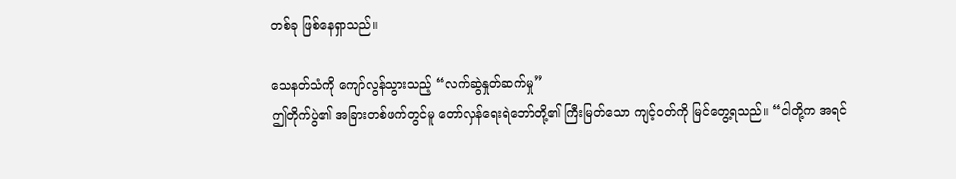တစ်ခု ဖြစ်နေရှာသည်။

သေနတ်သံကို ကျော်လွန်သွားသည့် “လက်ဆွဲနှုတ်ဆက်မှု”
ဤတိုက်ပွဲ၏ အခြားတစ်ဖက်တွင်မူ တော်လှန်ရေးရဲဘော်တို့၏ ကြီးမြတ်သော ကျင့်ဝတ်ကို မြင်တွေ့ရသည်။ “ငါတို့က အရင်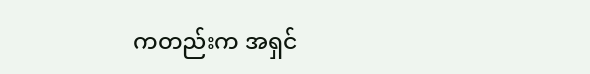ကတည်းက အရှင်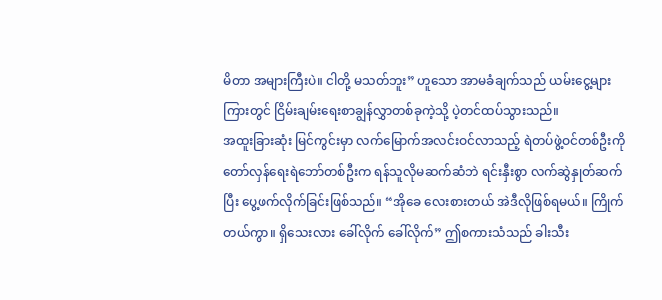မိတာ အများကြီးပဲ။ ငါတို့ မသတ်ဘူး” ဟူသော အာမခံချက်သည် ယမ်းငွေ့များကြားတွင် ငြိမ်းချမ်းရေးစာချွန်လွှာတစ်ခုကဲ့သို့ ပဲ့တင်ထပ်သွားသည်။
အထူးခြားဆုံး မြင်ကွင်းမှာ လက်မြောက်အလင်းဝင်လာသည့် ရဲတပ်ဖွဲ့ဝင်တစ်ဦးကို တော်လှန်ရေးရဲဘော်တစ်ဦးက ရန်သူလိုမဆက်ဆံဘဲ ရင်းနှီးစွာ လက်ဆွဲနှုတ်ဆက်ပြီး ပွေ့ဖက်လိုက်ခြင်းဖြစ်သည်။ “အိုခေ လေးစားတယ် အဲဒီလိုဖြစ်ရမယ်။ ကြိုက်တယ်ကွာ။ ရှိသေးလား ခေါ်လိုက် ခေါ်လိုက်” ဤစကားသံသည် ခါးသီး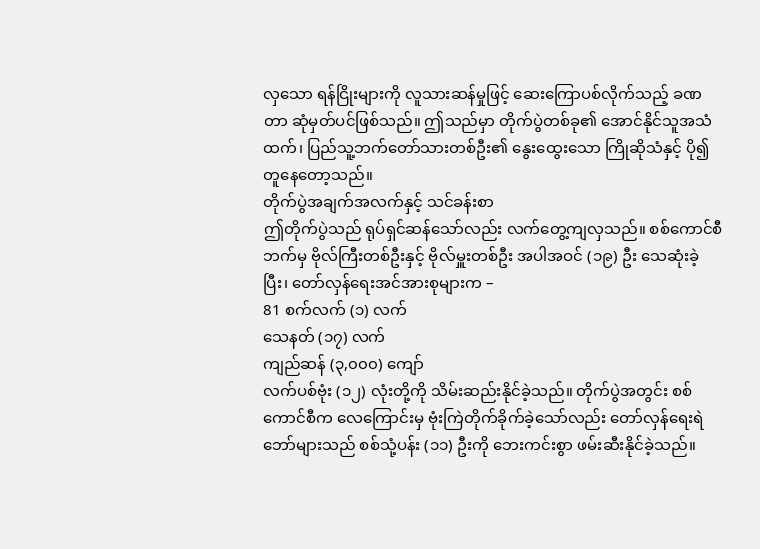လှသော ရန်ငြိုးများကို လူသားဆန်မှုဖြင့် ဆေးကြောပစ်လိုက်သည့် ခဏတာ ဆုံမှတ်ပင်ဖြစ်သည်။ ဤသည်မှာ တိုက်ပွဲတစ်ခု၏ အောင်နိုင်သူအသံထက်၊ ပြည်သူ့ဘက်တော်သားတစ်ဦး၏ နွေးထွေးသော ကြိုဆိုသံနှင့် ပို၍တူနေတော့သည်။
တိုက်ပွဲအချက်အလက်နှင့် သင်ခန်းစာ
ဤတိုက်ပွဲသည် ရုပ်ရှင်ဆန်သော်လည်း လက်တွေ့ကျလှသည်။ စစ်ကောင်စီဘက်မှ ဗိုလ်ကြီးတစ်ဦးနှင့် ဗိုလ်မှူးတစ်ဦး အပါအဝင် (၁၉) ဦး သေဆုံးခဲ့ပြီး၊ တော်လှန်ရေးအင်အားစုများက –
81 စက်လက် (၁) လက်
သေနတ် (၁၇) လက်
ကျည်ဆန် (၃,၀၀၀) ကျော်
လက်ပစ်ဗုံး (၁၂) လုံးတို့ကို သိမ်းဆည်းနိုင်ခဲ့သည်။ တိုက်ပွဲအတွင်း စစ်ကောင်စီက လေကြောင်းမှ ဗုံးကြဲတိုက်ခိုက်ခဲ့သော်လည်း တော်လှန်ရေးရဲဘော်များသည် စစ်သုံ့ပန်း (၁၁) ဦးကို ဘေးကင်းစွာ ဖမ်းဆီးနိုင်ခဲ့သည်။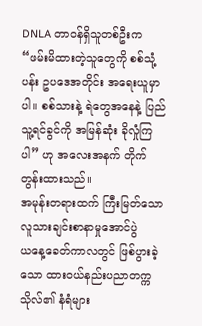DNLA တာဝန်ရှိသူတစ်ဦးက “ဖမ်းမိထားတဲ့သူတွေကို စစ်သုံ့ပန်း ဥပဒေအတိုင်း အရေးယူမှာပါ။ စစ်သားနဲ့ ရဲတွေအနေနဲ့ ပြည်သူ့ရင်ခွင်ကို အမြန်ဆုံး ခိုလှုံကြပါ” ဟု အလေးအနက် တိုက်တွန်းထားသည်။
အမုန်းတရားထက် ကြီးမြတ်သော လူသားချင်းစာနာမှုအောင်ပွဲ
ယနေ့ခေတ်ကာလတွင် ဖြစ်ပွားခဲ့သော ထားဝယ်နည်းပညာတက္ကသိုလ်၏ နံရံများ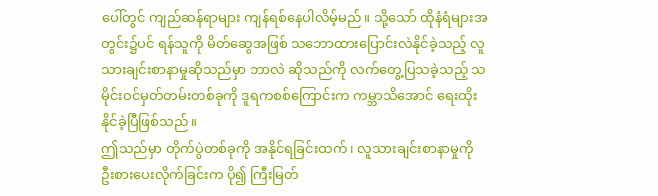ပေါ်တွင် ကျည်ဆန်ရာများ ကျန်ရစ်နေပါလိမ့်မည်။ သို့သော် ထိုနံရံများအတွင်း၌ပင် ရန်သူကို မိတ်ဆွေအဖြစ် သဘောထားပြောင်းလဲနိုင်ခဲ့သည့် လူသားချင်းစာနာမှုဆိုသည်မှာ ဘာလဲ ဆိုသည်ကို လက်တွေ့ပြသခဲ့သည့် သမိုင်းဝင်မှတ်တမ်းတစ်ခုကို ဒူရကစစ်ကြောင်းက ကမ္ဘာသိအောင် ရေးထိုးနိုင်ခဲ့ပြီဖြစ်သည်။
ဤသည်မှာ တိုက်ပွဲတစ်ခုကို အနိုင်ရခြင်းထက်၊ လူသားချင်းစာနာမှုကို ဦးစားပေးလိုက်ခြင်းက ပို၍ ကြီးမြတ်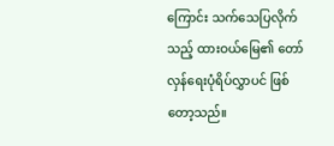ကြောင်း သက်သေပြလိုက်သည့် ထားဝယ်မြေ၏ တော်လှန်ရေးပုံရိပ်လွှာပင် ဖြစ်တော့သည်။